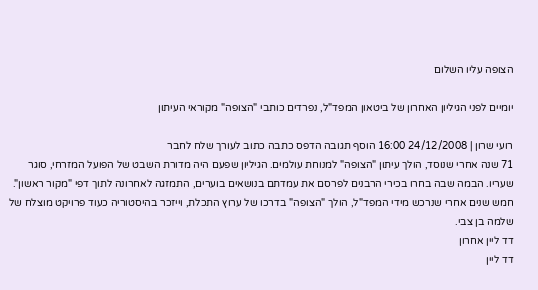הצופה עליו השלום

יומיים לפני הגיליון האחרון של ביטאון המפד"ל, נפרדים כותבי "הצופה" מקוראי העיתון

רועי שרון | 24/12/2008 16:00 הוסף תגובה הדפס כתבה כתוב לעורך שלח לחבר
71 שנה אחרי שנוסד, הולך עיתון "הצופה" למנוחת עולמים. הגיליון שפעם היה מדורת השבט של הפועל המזרחי, סוגר שעריו. הבמה שבה בחרו בכירי הרבנים לפרסם את עמדתם בנושאים בוערים, התמזגה לאחרונה לתוך דפי "מקור ראשון". חמש שנים אחרי שנרכש מידי המפד"ל, הולך "הצופה" בדרכו של ערוץ התכלת, וייזכר בהיסטוריה כעוד פרויקט מוצלח של שלמה בן צבי.
דד ליין אחרון
דד ליין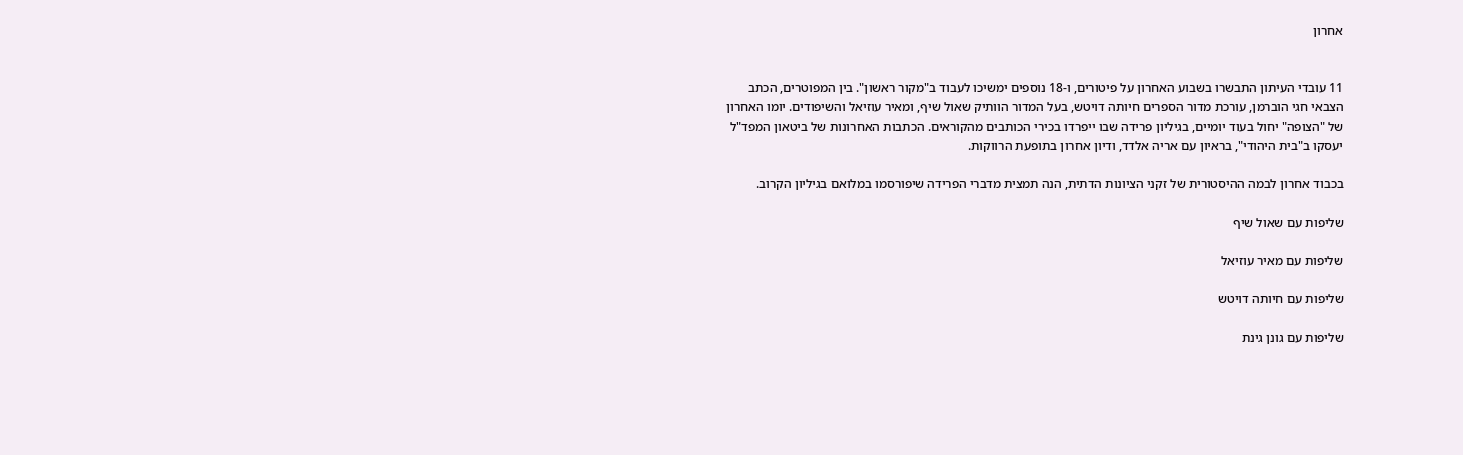אחרון


11 עובדי העיתון התבשרו בשבוע האחרון על פיטורים, ו-18 נוספים ימשיכו לעבוד ב"מקור ראשון". בין המפוטרים, הכתב הצבאי חגי הוברמן, עורכת מדור הספרים חיותה דויטש, בעל המדור הוותיק שאול שיף, ומאיר עוזיאל והשיפודים. יומו האחרון של "הצופה" יחול בעוד יומיים, בגיליון פרידה שבו ייפרדו בכירי הכותבים מהקוראים. הכתבות האחרונות של ביטאון המפד"ל יעסקו ב"בית היהודי", בראיון עם אריה אלדד, ודיון אחרון בתופעת הרווקות.

בכבוד אחרון לבמה ההיסטורית של זקני הציונות הדתית, הנה תמצית מדברי הפרידה שיפורסמו במלואם בגיליון הקרוב.

שליפות עם שאול שיף

שליפות עם מאיר עוזיאל

שליפות עם חיותה דויטש

שליפות עם גונן גינת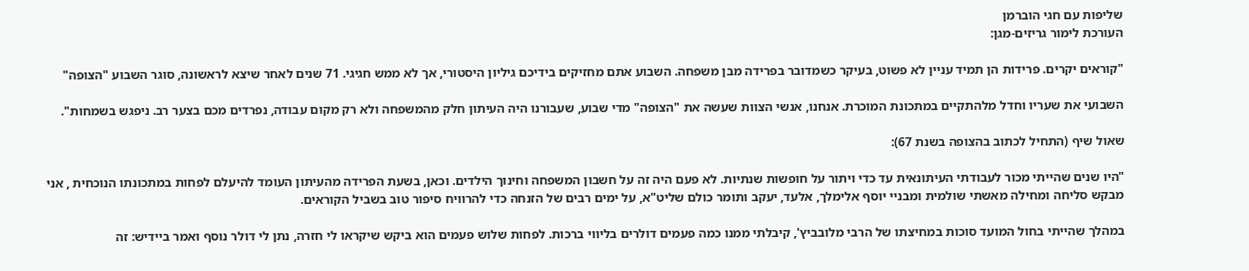שליפות עם חגי הוברמן
העורכת לימור גריזים-מגן:

"קוראים יקרים. פרידות הן תמיד עניין לא פשוט, בעיקר כשמדובר בפרידה מבן משפחה. השבוע אתם מחזיקים בידיכם גיליון היסטורי, אך לא ממש חגיגי. 71 שנים לאחר שיצא לראשונה, סוגר השבוע "הצופה"

השבועי את שעריו וחדל מלהתקיים במתכונת המוכרת. אנחנו, אנשי הצוות שעשה את "הצופה" מדי שבוע, שעבורנו היה העיתון חלק מהמשפחה ולא רק מקום עבודה, נפרדים מכם בצער רב. ניפגש בשמחות".

שאול שיף (התחיל לכתוב בהצופה בשנת 67):

"היו שנים שהייתי מכור לעבודתי העיתונאית עד כדי ויתור על חופשות שנתיות. לא פעם היה זה על חשבון המשפחה וחינוך הילדים. וכאן, בשעת הפרידה מהעיתון העומד להיעלם לפחות במתכונתו הנוכחית , אני מבקש סליחה ומחילה מאשתי שולמית ומבניי יוסף אלימלך, אלעד, יעקב ותומר כולם שליט"א, על ימים רבים של הזנחה כדי להרוויח סיפור טוב בשביל הקוראים.

במהלך שהייתי בחול המועד סוכות במחיצתו של הרבי מלובביץ', קיבלתי ממנו כמה פעמים דולרים בליווי ברכות. לפחות שלוש פעמים הוא ביקש שיקראו לי חזרה, נתן לי דולר נוסף ואמר ביידיש: זה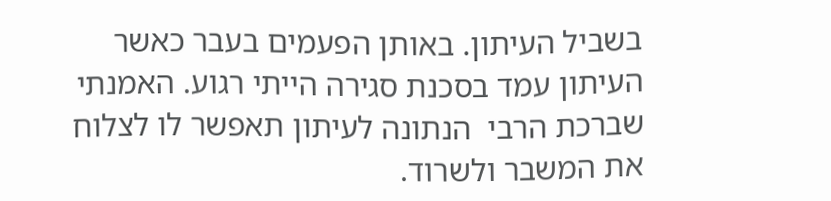בשביל העיתון. באותן הפעמים בעבר כאשר העיתון עמד בסכנת סגירה הייתי רגוע. האמנתי שברכת הרבי  הנתונה לעיתון תאפשר לו לצלוח את המשבר ולשרוד.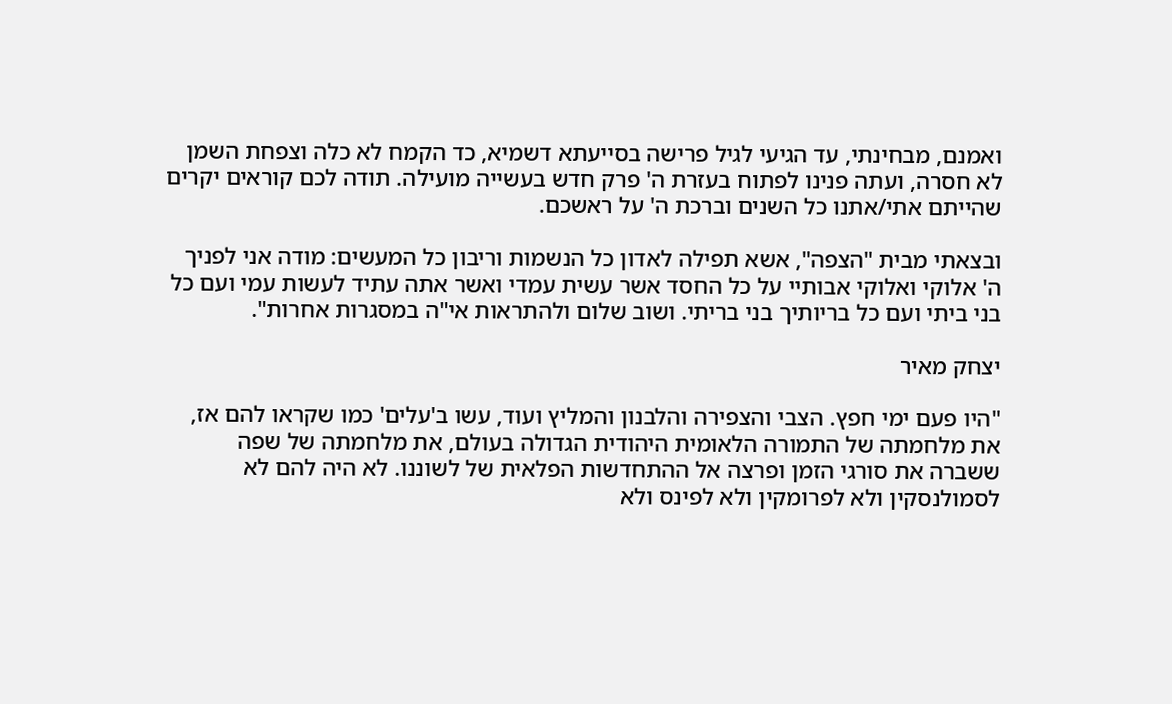ואמנם, מבחינתי, עד הגיעי לגיל פרישה בסייעתא דשמיא, כד הקמח לא כלה וצפחת השמן לא חסרה, ועתה פנינו לפתוח בעזרת ה' פרק חדש בעשייה מועילה. תודה לכם קוראים יקרים שהייתם אתי/אתנו כל השנים וברכת ה' על ראשכם.

ובצאתי מבית "הצפה", אשא תפילה לאדון כל הנשמות וריבון כל המעשים: מודה אני לפניך ה' אלוקי ואלוקי אבותיי על כל החסד אשר עשית עמדי ואשר אתה עתיד לעשות עמי ועם כל בני ביתי ועם כל בריותיך בני בריתי. ושוב שלום ולהתראות אי"ה במסגרות אחרות".

יצחק מאיר

"היו פעם ימי חפץ. הצבי והצפירה והלבנון והמליץ ועוד, עשו ב'עלים' כמו שקראו להם אז, את מלחמתה של התמורה הלאומית היהודית הגדולה בעולם, את מלחמתה של שפה ששברה את סורגי הזמן ופרצה אל ההתחדשות הפלאית של לשוננו. לא היה להם לא לסמולנסקין ולא לפרומקין ולא לפינס ולא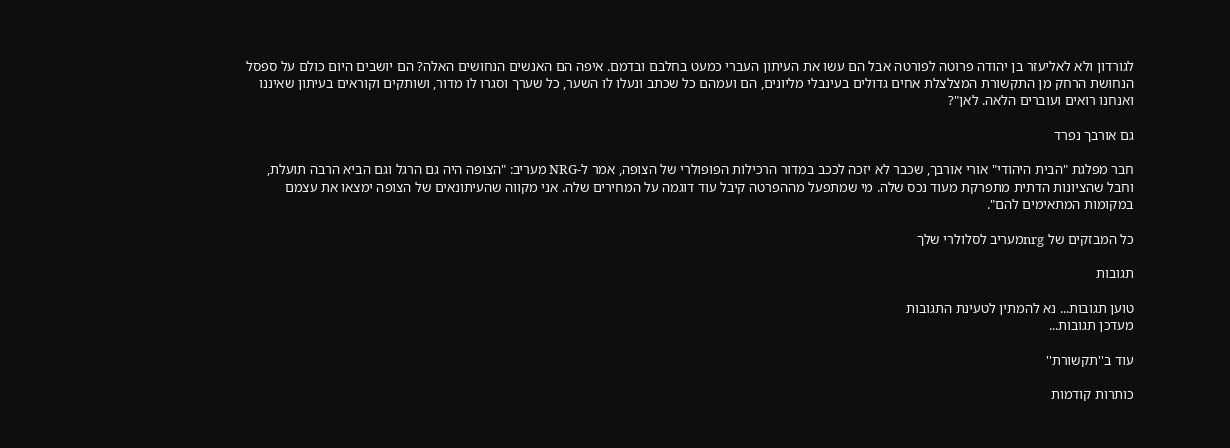לגורדון ולא לאליעזר בן יהודה פרוטה לפורטה אבל הם עשו את העיתון העברי כמעט בחלבם ובדמם. איפה הם האנשים הנחושים האלה? הם יושבים היום כולם על ספסל הנחושת הרחק מן התקשורת המצלצלת אחים גדולים בעינבלי מליונים, הם ועמהם כל שכתב ונעלו לו השער, כל שערך וסגרו לו מדור, ושותקים וקוראים בעיתון שאיננו ואנחנו רואים ועוברים הלאה. לאן"?

גם אורבך נפרד

חבר מפלגת "הבית היהודי" אורי אורבך, שכבר לא יזכה לככב במדור הרכילות הפופולרי של הצופה, אמר ל-NRG מעריב: "הצופה היה גם הרגל וגם הביא הרבה תועלת, וחבל שהציונות הדתית מתפרקת מעוד נכס שלה. מי שמתפעל מההפרטה קיבל עוד דוגמה על המחירים שלה. אני מקווה שהעיתונאים של הצופה ימצאו את עצמם במקומות המתאימים להם".

כל המבזקים של nrgמעריב לסלולרי שלך

תגובות

טוען תגובות... נא להמתין לטעינת התגובות
מעדכן תגובות...

עוד ב''תקשורת''

כותרות קודמות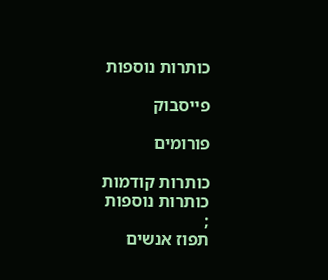כותרות נוספות

פייסבוק

פורומים

כותרות קודמות
כותרות נוספות
;
תפוז אנשים